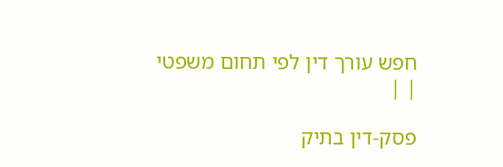חפש עורך דין לפי תחום משפטי
| |

פסק-דין בתיק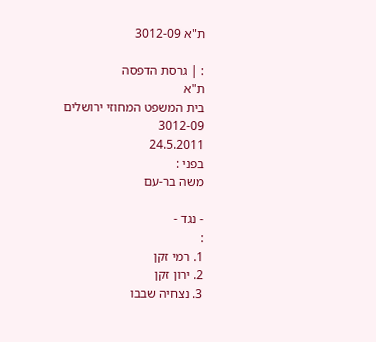ת"א 3012-09

: | גרסת הדפסה
ת"א
בית המשפט המחוזי ירושלים
3012-09
24.5.2011
בפני :
משה בר-עם

- נגד -
:
1. רמי זקן
2. ירון זקן
3. נצחיה שבבו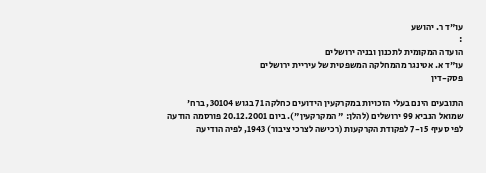עו"ד ר. יהושע
:
הועדה המקומית לתכנון ובניה ירושלים
עו"ד א. אטינגר מהמחלקה המשפטית של עיריית ירושלים
פסק-דין

התובעים הינם בעלי הזכויות במקרקעין הידועים כחלקה 71 בגוש 30104, ברח' שמואל הנביא 99 ירושלים (להלן: " המקרקעין"). ביום 20.12.2001 פורסמה הודעה לפי סעיף 5 ו-7 לפקודת הקרקעות (רכישה לצרכי ציבור) 1943, לפיה הודיעה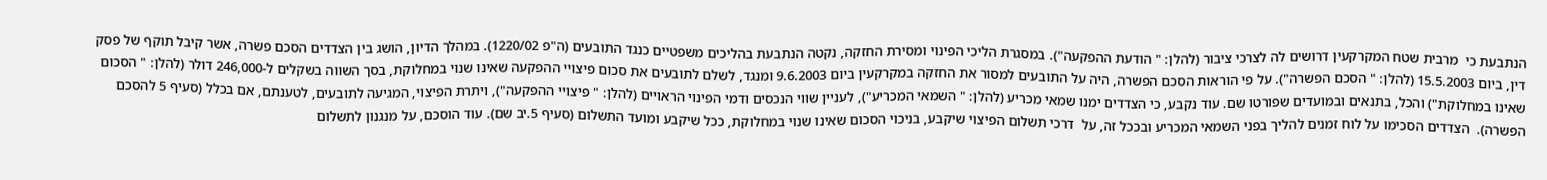הנתבעת כי  מרבית שטח המקרקעין דרושים לה לצרכי ציבור (להלן: " הודעת ההפקעה"). במסגרת הליכי הפינוי ומסירת החזקה, נקטה הנתבעת בהליכים משפטיים כנגד התובעים (ה"פ 1220/02). במהלך הדיון, הושג בין הצדדים הסכם פשרה, אשר קיבל תוקף של פסק דין, ביום 15.5.2003 (להלן: " הסכם הפשרה"). על פי הוראות הסכם הפשרה, היה על התובעים למסור את החזקה במקרקעין ביום 9.6.2003 ומנגד, לשלם לתובעים את סכום פיצויי ההפקעה שאינו שנוי במחלוקת, בסך השווה בשקלים ל-246,000 דולר (להלן: " הסכום שאינו במחלוקת") והכל, בתנאים ובמועדים שפורטו שם. עוד נקבע, כי הצדדים ימנו שמאי מכריע (להלן: " השמאי המכריע"), לעניין שווי הנכסים ודמי הפינוי הראויים (להלן: " פיצויי ההפקעה"), ויתרת הפיצוי, המגיעה לתובעים, לטענתם, אם בכלל (סעיף 5 להסכם הפשרה).  הצדדים הסכימו על לוח זמנים להליך בפני השמאי המכריע ובככל זה, על  דרכי תשלום הפיצוי שיקבע, בניכוי הסכום שאינו שנוי במחלוקת, ככל שיקבע ומועד התשלום (סעיף 5.יב שם). עוד הוסכם, על מנגנון לתשלום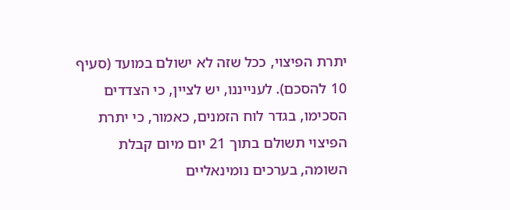יתרת הפיצוי, ככל שזה לא ישולם במועד (סעיף 10 להסכם). לענייננו, יש לציין, כי הצדדים הסכימו, בגדר לוח הזמנים, כאמור, כי יתרת הפיצוי תשולם בתוך 21 יום מיום קבלת השומה, בערכים נומינאליים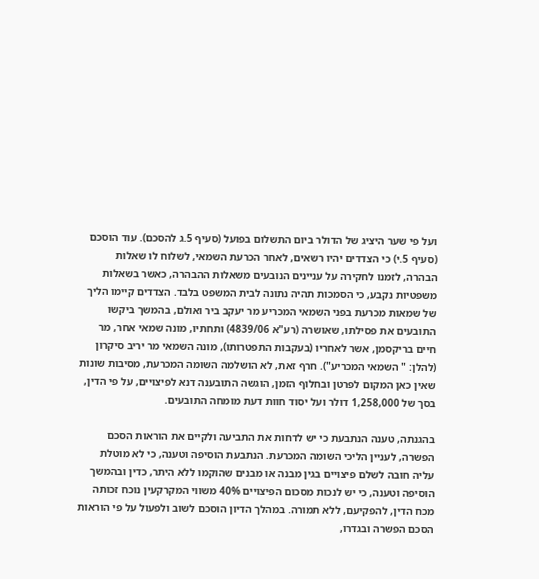ועל פי שער היציג של הדולר ביום התשלום בפועל (סעיף 5.ג להסכם). עוד הוסכם (סעיף 5.י) כי הצדדים יהיו רשאים, לאחר הכרעת השמאי, לשלוח לו שאלות הבהרה, לזמנו לחקירה על עניינים הנובעים משאלות ההבהרה, כאשר בשאלות משפטיות נקבע, כי הסמכות תהיה נתונה לבית המשפט בלבד. הצדדים קיימו הליך של שמאות מכרעת בפני השמאי המכריע מר יעקב ביר ואולם, בהמשך ביקשו התובעים את פסילתו, שאושרה (רע"א 4839/06) ותחתיו, מונה שמאי אחר, מר חיים בריקסמן, אשר לאחריו (בעקבות התפטרותו), מונה השמאי מר יריב סיקרון (להלן: " השמאי המכריע"). חרף זאת, לא הושלמה השומה המכרעת, מסיבות שונות שאין כאן המקום לפרטן ובחלוף הזמן, הוגשה התובענה דנא לפיצויים, על פי הדין, בסך של 1,258,000 דולר ועל יסוד חוות דעת מומחה התובעים.

בהגנתה, טענה הנתבעת כי יש לדחות את התביעה ולקיים את הוראות הסכם הפשרה, לעניין הליכי השומה המכרעת. הנתבעת הוסיפה וטענה, כי לא מוטלת עליה חובה לשלם פיצויים בגין מבנה או מבנים שהוקמו ללא היתר, כדין ובהמשך הוסיפה וטענה, כי יש לנכות מסכום הפיצויים 40% משווי המקרקעין נוכח זכותה מכח הדין, להפקיעם, ללא תמורה. במהלך הדיון הוסכם לשוב ולפעול על פי הוראות הסכם הפשרה ובגדרו,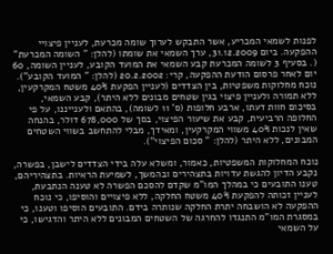לפנות לשמאי המכריע, אשר התבקש לערוך שומה מכרעת, לעניין פיצויי ההפקעה. ביום 31.12.2009, ערך השמאי את שומתו (להלן: " השומה המכרעת" (. בסעיף 3 לשומה המכרעת קבע השמאי את המועד הקובע, לעניין השומה, 60 יום לאחר פרסום הודעת ההפקעה, קרי: 20.2.2002 (להלן: " המועד הקובע"). נוכח מחלוקות משפטיות, בין הצדדים (לעניין הפקעת 40% משטח המקרקעין, ללא תמורה ולעניין פיצוי בגין שטחים מבונים ללא היתר), קבע השמאי, בסיכום חוות דעתו, ארבע חלופות (ס' 11 לשומה), בהתאם ולענייננו, על פי החלופה הרביעית, קבע את שיעור הפיצוי, בסך של 678,000 דולר, בהנחה שאין לנכות 40% משווי המקרקעין, ומאידך, מבלי להתחשב בשווי השטחים המבונים, ללא היתר (להלן: " סכום הפיצוי").

נוכח המחלוקות המשפטיות, כאמור, ומשלא עלה בידי הצדדים לישבן, בפשרה, נקבע הדיון להגשת עדויות בתצהירים ובהמשך, לשמיעת הראיות. בתצהיריהם, טענו התובעים כי במהלך המו"מ שקדם להסכם הפשרה לא טענה הנתבעת, לעניין זכותה להפקעת 40% משטח החלקה, ללא פיצויים והוסיפו, כי נוכח ההפקעה לא הושבחה יתרת החלקה שנותרה בידם. התובעים הוסיפו וטענו, כי במסגרת המו"מ התנגדו להחרגה של השטחים המבונים ללא היתר והדגישו, כי על השמאי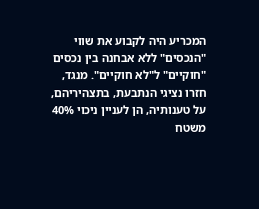המכריע היה לקבוע את שווי "הנכסים" ללא אבחנה בין נכסים "חוקיים" ל"לא חוקיים". מנגד, חזרו נציגי הנתבעת, בתצהיריהם, על טענותיה, הן לעניין ניכוי 40% משטח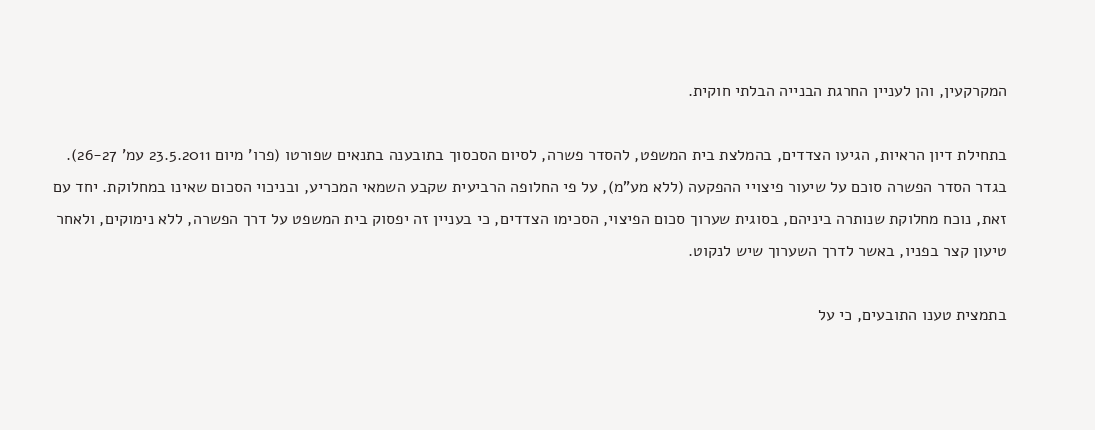המקרקעין, והן לעניין החרגת הבנייה הבלתי חוקית.

בתחילת דיון הראיות, הגיעו הצדדים, בהמלצת בית המשפט, להסדר פשרה, לסיום הסכסוך בתובענה בתנאים שפורטו (פרו' מיום 23.5.2011 עמ' 26-27). בגדר הסדר הפשרה סוכם על שיעור פיצויי ההפקעה (ללא מע"מ), על פי החלופה הרביעית שקבע השמאי המכריע, ובניכוי הסכום שאינו במחלוקת. יחד עם זאת, נוכח מחלוקת שנותרה ביניהם, בסוגית שערוך סכום הפיצוי, הסכימו הצדדים, כי בעניין זה יפסוק בית המשפט על דרך הפשרה, ללא נימוקים, ולאחר טיעון קצר בפניו, באשר לדרך השערוך שיש לנקוט.

בתמצית טענו התובעים, כי על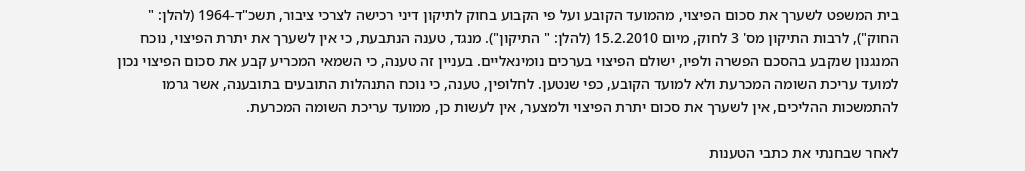בית המשפט לשערך את סכום הפיצוי, מהמועד הקובע ועל פי הקבוע בחוק לתיקון דיני רכישה לצרכי ציבור, תשכ"ד-1964 (להלן: " החוק"), לרבות התיקון מס' 3 לחוק, מיום 15.2.2010 (להלן: " התיקון"). מנגד, טענה הנתבעת, כי אין לשערך את יתרת הפיצוי, נוכח המנגנון שנקבע בהסכם הפשרה ולפיו, ישולם הפיצוי בערכים נומינאליים. בעניין זה טענה, כי השמאי המכריע קבע את סכום הפיצוי נכון למועד עריכת השומה המכרעת ולא למועד הקובע, כפי שנטען. לחלופין, טענה, כי נוכח התנהלות התובעים בתובענה, אשר גרמו להתמשכות ההליכים, אין לשערך את סכום יתרת הפיצוי ולמצער, אין לעשות כן, ממועד עריכת השומה המכרעת.

לאחר שבחנתי את כתבי הטענות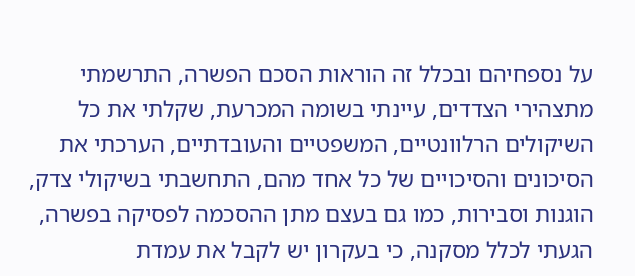על נספחיהם ובכלל זה הוראות הסכם הפשרה, התרשמתי מתצהירי הצדדים, עיינתי בשומה המכרעת, שקלתי את כל השיקולים הרלוונטיים, המשפטיים והעובדתיים, הערכתי את הסיכונים והסיכויים של כל אחד מהם, התחשבתי בשיקולי צדק, הוגנות וסבירות, כמו גם בעצם מתן ההסכמה לפסיקה בפשרה, הגעתי לכלל מסקנה, כי בעקרון יש לקבל את עמדת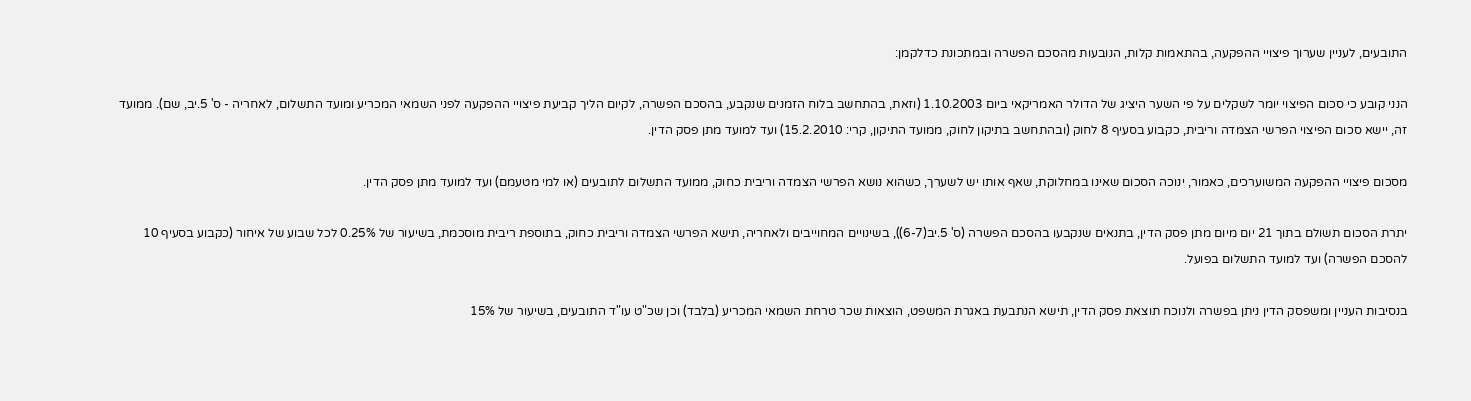התובעים, לעניין שערוך פיצויי ההפקעה, בהתאמות קלות, הנובעות מהסכם הפשרה ובמתכונת כדלקמן:

הנני קובע כי סכום הפיצוי יומר לשקלים על פי השער היציג של הדולר האמריקאי ביום 1.10.2003 (וזאת, בהתחשב בלוח הזמנים שנקבע, בהסכם הפשרה, לקיום הליך קביעת פיצויי ההפקעה לפני השמאי המכריע ומועד התשלום, לאחריה - ס' 5.יב, שם). ממועד זה, יישא סכום הפיצוי הפרשי הצמדה וריבית, כקבוע בסעיף 8 לחוק (ובהתחשב בתיקון לחוק, ממועד התיקון, קרי: 15.2.2010) ועד למועד מתן פסק הדין.

מסכום פיצויי ההפקעה המשוערכים, כאמור, ינוכה הסכום שאינו במחלוקת, שאף אותו יש לשערך, כשהוא נושא הפרשי הצמדה וריבית כחוק, ממועד התשלום לתובעים (או למי מטעמם) ועד למועד מתן פסק הדין.

יתרת הסכום תשולם בתוך 21 יום מיום מתן פסק הדין, בתנאים שנקבעו בהסכם הפשרה (ס' 5.יב(6-7)), בשינויים המחוייבים ולאחריה, תישא הפרשי הצמדה וריבית כחוק, בתוספת ריבית מוסכמת, בשיעור של 0.25% לכל שבוע של איחור (כקבוע בסעיף 10 להסכם הפשרה) ועד למועד התשלום בפועל.

בנסיבות העניין ומשפסק הדין ניתן בפשרה ולנוכח תוצאת פסק הדין, תישא הנתבעת באגרת המשפט, הוצאות שכר טרחת השמאי המכריע (בלבד) וכן שכ"ט עו"ד התובעים, בשיעור של 15%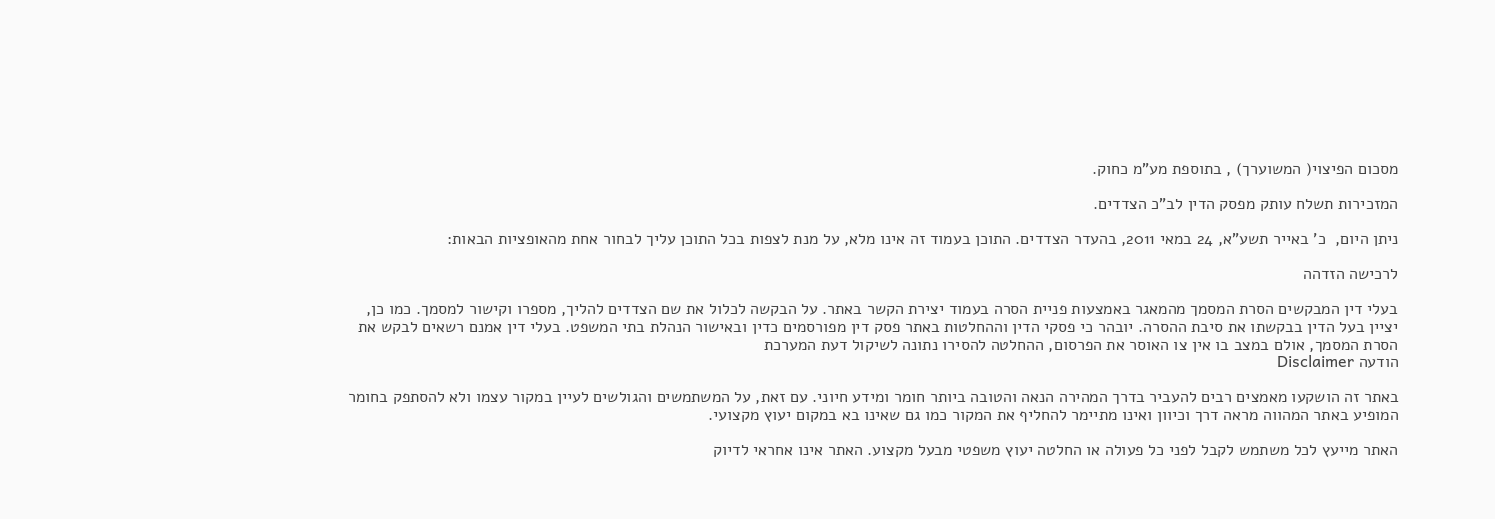מסכום הפיצוי( המשוערך) , בתוספת מע"מ כחוק.

המזכירות תשלח עותק מפסק הדין לב"כ הצדדים.

ניתן היום,  כ' באייר תשע"א, 24 במאי 2011, בהעדר הצדדים. התוכן בעמוד זה אינו מלא, על מנת לצפות בכל התוכן עליך לבחור אחת מהאופציות הבאות:

לרכישה הזדהה

בעלי דין המבקשים הסרת המסמך מהמאגר באמצעות פניית הסרה בעמוד יצירת הקשר באתר. על הבקשה לכלול את שם הצדדים להליך, מספרו וקישור למסמך. כמו כן, יציין בעל הדין בבקשתו את סיבת ההסרה. יובהר כי פסקי הדין וההחלטות באתר פסק דין מפורסמים כדין ובאישור הנהלת בתי המשפט. בעלי דין אמנם רשאים לבקש את הסרת המסמך, אולם במצב בו אין צו האוסר את הפרסום, ההחלטה להסירו נתונה לשיקול דעת המערכת
הודעה Disclaimer

באתר זה הושקעו מאמצים רבים להעביר בדרך המהירה הנאה והטובה ביותר חומר ומידע חיוני. עם זאת, על המשתמשים והגולשים לעיין במקור עצמו ולא להסתפק בחומר המופיע באתר המהווה מראה דרך וכיוון ואינו מתיימר להחליף את המקור כמו גם שאינו בא במקום יעוץ מקצועי.

האתר מייעץ לכל משתמש לקבל לפני כל פעולה או החלטה יעוץ משפטי מבעל מקצוע. האתר אינו אחראי לדיוק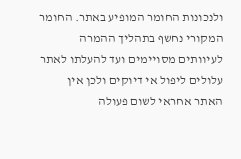ולנכונות החומר המופיע באתר. החומר המקורי נחשף בתהליך ההמרה לעיוותים מסויימים ועד להעלתו לאתר עלולים ליפול אי דיוקים ולכן אין האתר אחראי לשום פעולה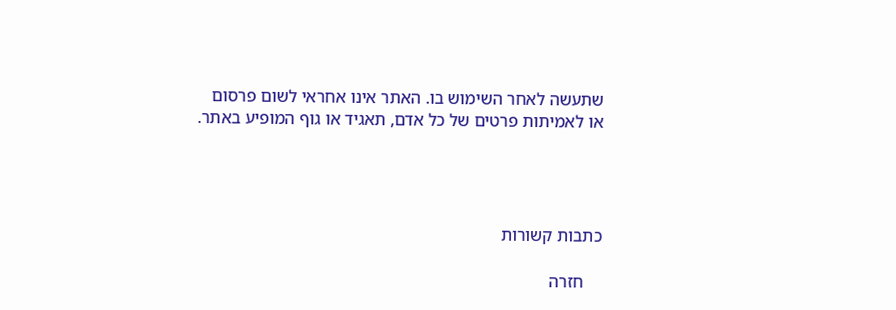שתעשה לאחר השימוש בו. האתר אינו אחראי לשום פרסום או לאמיתות פרטים של כל אדם, תאגיד או גוף המופיע באתר.




כתבות קשורות

    חזרה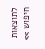לתוצאות חיפוש >>